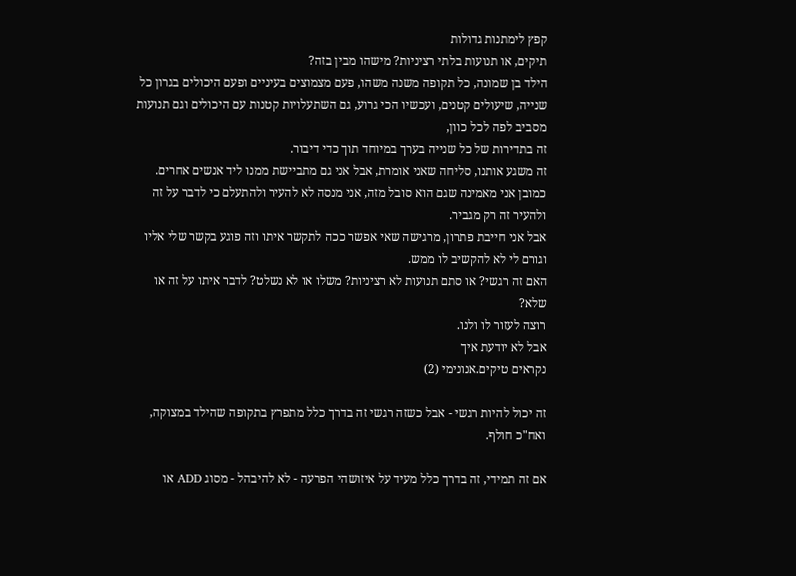קפץ לימתנות גדולות
תיקים, או תנועות בלתי רציניות? מישהו מבין בזה?
הילד בן שמונה, כל תקופה משנה משהו, פעם מצמוצים בעיניים ופעם היכולים בגרון כל שנייה, שיעולים קטנים, ועכשיו הכי גרוע, גם השתעלויות קטנות עם היכולים וגם תנועות מסביב לפה לכל כוון,
זה בתדירות של כל שנייה בערך במיוחד תוך כדי דיבור.
זה משגע אותנו, סליחה שאני אומרת, אבל אני גם מתביישת ממנו ליד אנשים אחרים.
כמובן אני מאמינה שגם הוא סובל מזה, אני מנסה לא להעיר ולהתעלם כי לדבר על זה ולהעיר זה רק מגביר.
אבל אני חייבת פתרון, מרגישה שאי אפשר ככה לתקשר איתו וזה פוגע בקשר שלי אליו וגורם לי לא להקשיב לו ממש.
האם זה רגשי? או סתם תנועות לא רציניות? משלו או לא נשלט? לדבר איתו על זה או שלא?
רוצה לעזור לו ולנו.
אבל לא יודעת איך
נקראים טיקים.אנונימי (2)

זה יכול להיות רגשי - אבל כשזה רגשי זה בדרך כלל מתפרץ בתקופה שהילד במצוקה, ואח"כ חולף.

אם זה תמידי, זה בדרך כלל מעיד על איזושהי הפרעה - לא להיבהל - מסוג ADD או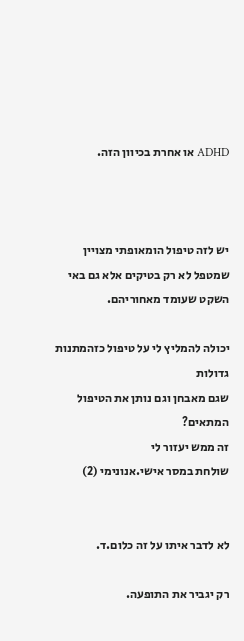ADHD או אחרת בכיוון הזה.



יש לזה טיפול הומאופתי מצויין שמטפל לא רק בטיקים אלא גם באי השקט שעומד מאחוריהם.

יכולה להמליץ לי על טיפול כזהמתנות גדולות
שגם מאבחן וגם נותן את הטיפול המתאים?
זה ממש יעזור לי
שולחת במסר אישי.אנונימי (2)


לא לדבר איתו על זה כלום.ד.

רק יגביר את התופעה.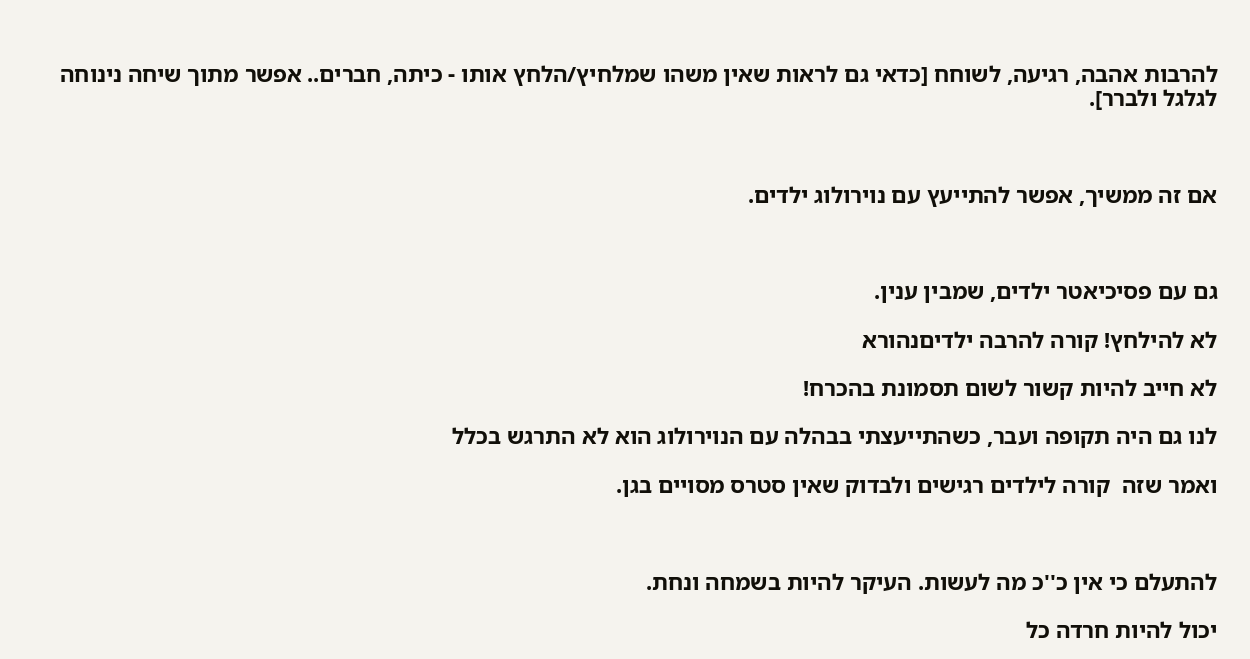להרבות אהבה, רגיעה, לשוחח [כדאי גם לראות שאין משהו שמלחיץ/הלחץ אותו - כיתה, חברים.. אפשר מתוך שיחה נינוחה לגלגל ולברר].



אם זה ממשיך, אפשר להתייעץ עם נוירולוג ילדים.



גם עם פסיכיאטר ילדים, שמבין ענין.

לא להילחץ! קורה להרבה ילדיםנהורא

לא חייב להיות קשור לשום תסמונת בהכרח!

לנו גם היה תקופה ועבר, כשהתייעצתי בבהלה עם הנוירולוג הוא לא התרגש בכלל

ואמר שזה  קורה לילדים רגישים ולבדוק שאין סטרס מסויים בגן.



להתעלם כי אין כ''כ מה לעשות. העיקר להיות בשמחה ונחת.

יכול להיות חרדה כל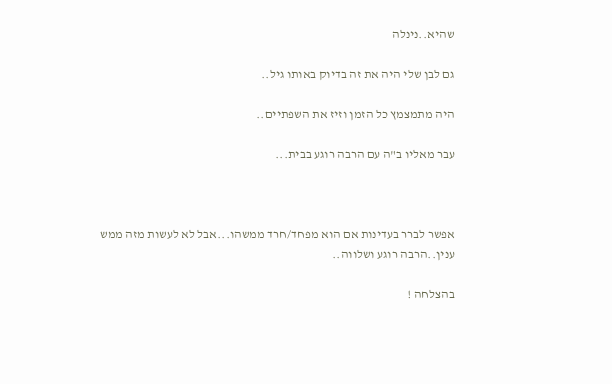שהיא..נינלה

גם לבן שלי היה את זה בדיוק באותו גיל..

היה מתמצמץ כל הזמן וזיז את השפתיים..

עבר מאליו ב"ה עם הרבה רוגע בבית...



אפשר לברר בעדינות אם הוא מפחד/חרד ממשהו...אבל לא לעשות מזה ממש ענין..הרבה רוגע ושלווה..

בהצלחה !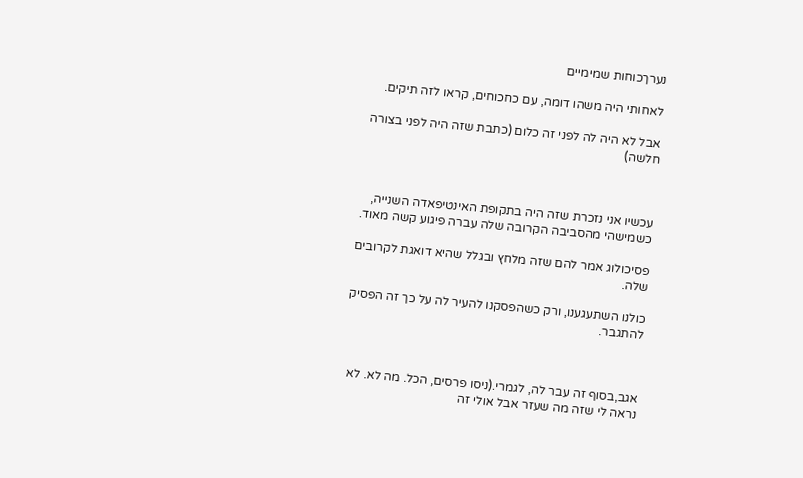נערךכוחות שמימיים

לאחותי היה משהו דומה, עם כחכוחים, קראו לזה תיקים.

אבל לא היה לה לפני זה כלום (כתבת שזה היה לפני בצורה חלשה)



עכשיו אני נזכרת שזה היה בתקופת האינטיפאדה השנייה, כשמישהי מהסביבה הקרובה שלה עברה פיגוע קשה מאוד.

פסיכולוג אמר להם שזה מלחץ ובגלל שהיא דואגת לקרובים שלה.

כולנו השתעגענו, ורק כשהפסקנו להעיר לה על כך זה הפסיק להתגבר.



אגב,בסוף זה עבר לה, לגמרי.(ניסו פרסים, הכל. מה לא. לא נראה לי שזה מה שעזר אבל אולי זה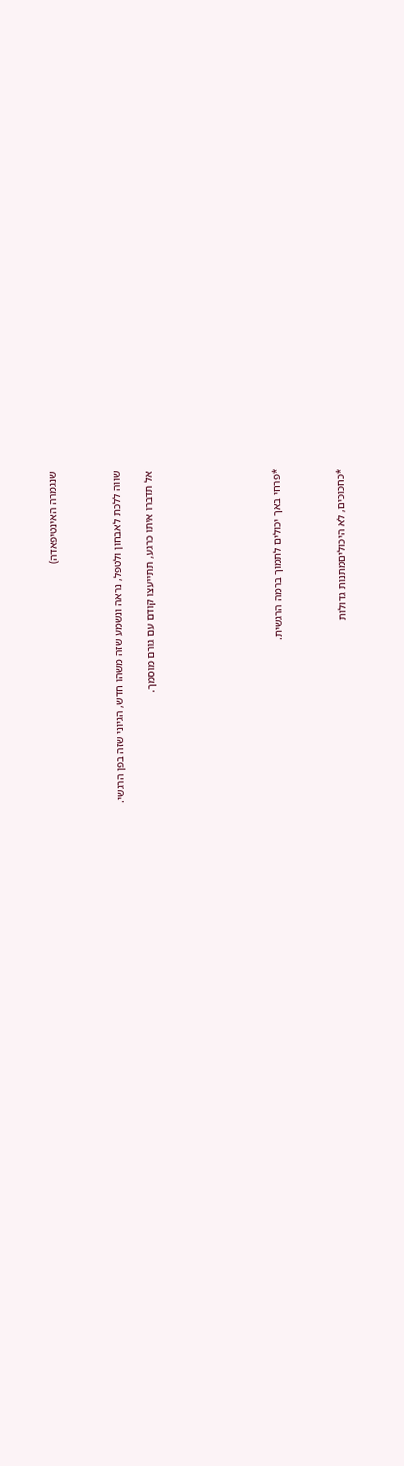שנגמרה האינטיפאדה)



שווה ללכת לאבחון ולטפל, נראה ונשמע שזה משהו חדש, הגיוני שזה בפן הרגשי.

אל תדברו איתו כרגע, תתייעצו קודם עם גורם מוסמך.







*פרחי באך יכולים לתמוך ברמה הרגשית.



*כחכוכים, לא היכוליםמתנות גדולות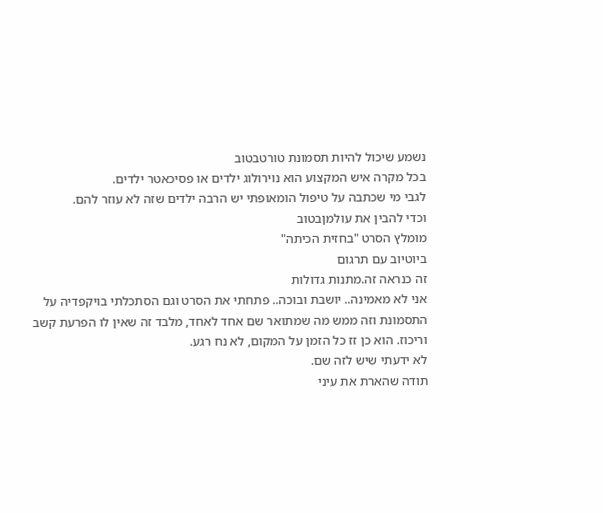נשמע שיכול להיות תסמונת טורטבטוב
בכל מקרה איש המקצוע הוא נוירולוג ילדים או פסיכאטר ילדים.
לגבי מי שכתבה על טיפול הומאופתי יש הרבה ילדים שזה לא עוזר להם.
וכדי להבין את עולמןבטוב
מומלץ הסרט "בחזית הכיתה"
ביוטיוב עם תרגום
זה כנראה זה.מתנות גדולות
אני לא מאמינה.. יושבת ובוכה.. פתחתי את הסרט וגם הסתכלתי בויקפדיה על התסמונת וזה ממש מה שמתואר שם אחד לאחד, מלבד זה שאין לו הפרעת קשב וריכוז. הוא כן זז כל הזמן על המקום, לא נח רגע.
לא ידעתי שיש לזה שם.
תודה שהארת את עיני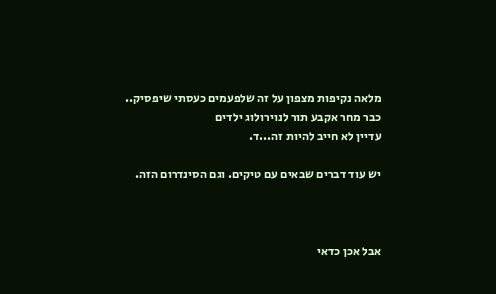מלאה נקיפות מצפון על זה שלפעמים כעסתי שיפסיק..
כבר מחר אקבע תור לנוירולוג ילדים
עדיין לא חייב להיות זה...ד.

יש עוד דברים שבאים עם טיקים. וגם הסינדרום הזה.



אבל אכן כדאי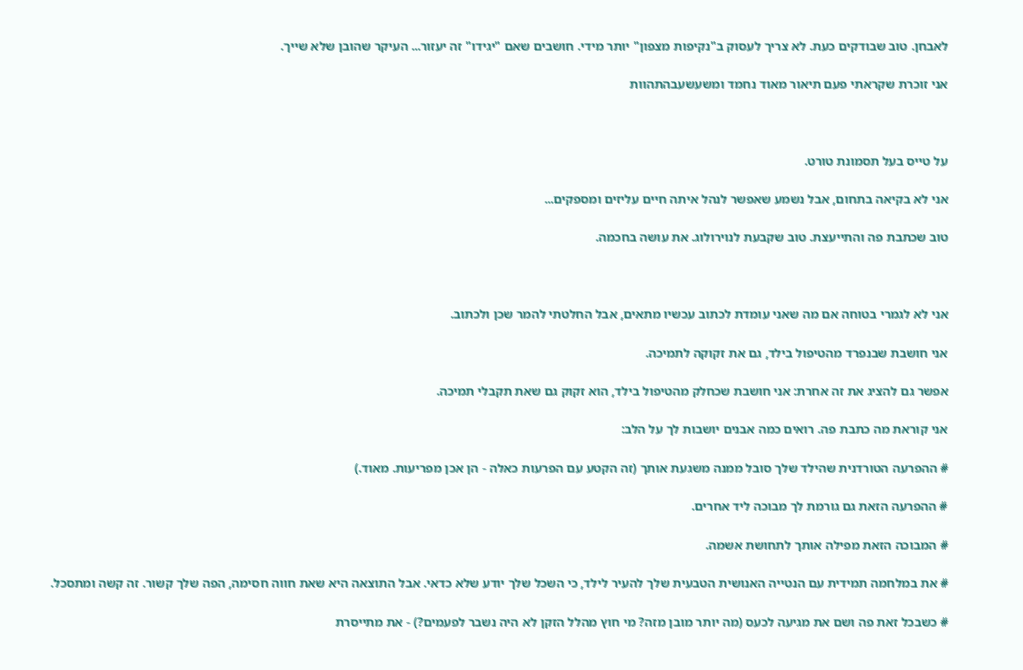לאבחן. טוב שבודקים כעת. לא צריך לעסוק ב"נקיפות מצפון" יותר מידי. חושבים שאם "יגידו" זה יעזור... העיקר שהובן שלא שייך.

אני זוכרת שקראתי פעם תיאור מאוד נחמד ומשעשעבהתהוות



על טייס בעל תסמונת טורט.

אני לא בקיאה בתחום, אבל נשמע שאפשר לנהל איתה חיים עליזים ומספקים...

טוב שכתבת פה והתייעצת. טוב שקבעת לנוירולוג. את עושה בחכמה.



אני לא לגמרי בטוחה אם מה שאני עומדת לכתוב עכשיו מתאים, אבל החלטתי להמר שכן ולכתוב.

אני חושבת שבנפרד מהטיפול בילד, גם את זקוקה לתמיכה.

אפשר גם להציג את זה אחרת: אני חושבת שכחלק מהטיפול בילד, הוא זקוק גם שאת תקבלי תמיכה.

אני קוראת מה כתבת פה. רואים כמה אבנים יושבות לך על הלב:

# ההפרעה הטורדנית שהילד שלך סובל ממנה משגעת אותך (זה הקטע עם הפרעות כאלה - הן אכן מפריעות. מאוד.)

# ההפרעה הזאת גם גורמת לך מבוכה ליד אחרים.

# המבוכה הזאת מפילה אותך לתחושת אשמה.

# את במלחמה תמידית עם הנטייה האנושית הטבעית שלך להעיר לילד, כי השכל שלך יודע שלא כדאי. אבל התוצאה היא שאת חווה חסימה, הפה שלך קשור. זה קשה ומתסכל.

# כשבכל זאת פה ושם את מגיעה לכעס (מה יותר מובן מזה? מי חוץ מהלל הזקן לא היה נשבר לפעמים?) - את מתייסרת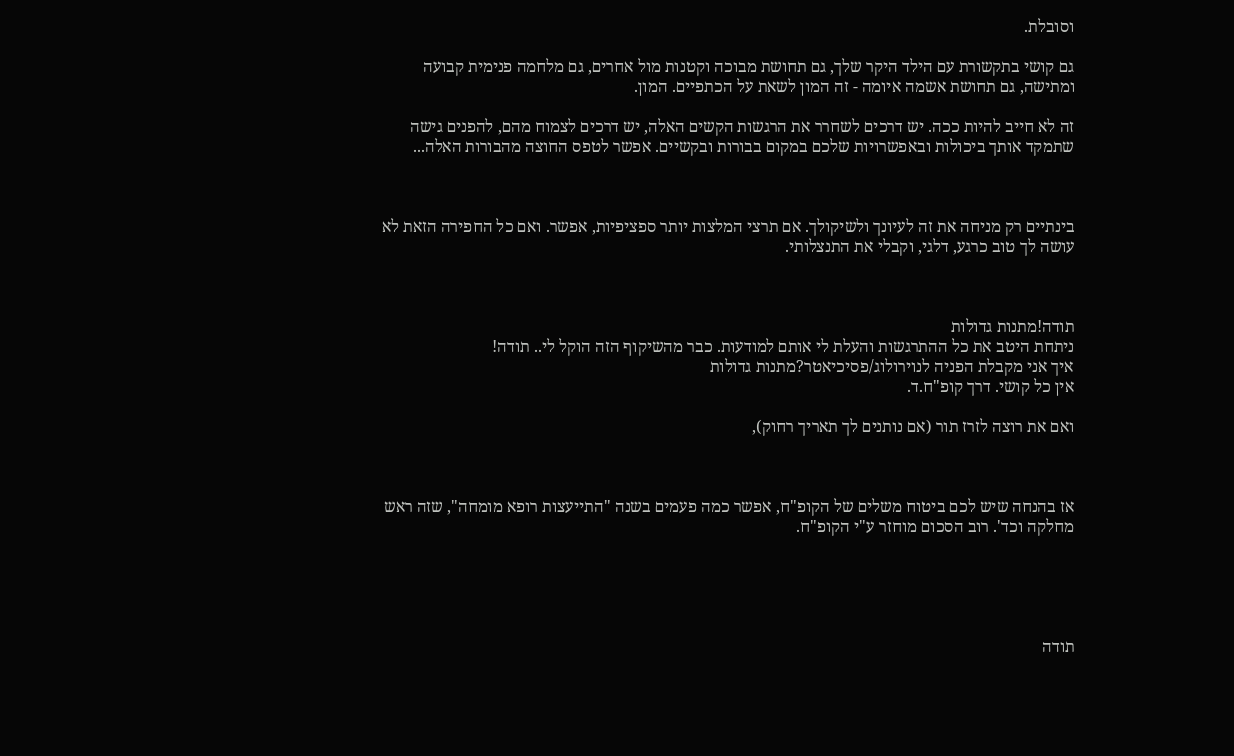וסובלת.

גם קושי בתקשורת עם הילד היקר שלך, גם תחושת מבוכה וקטנות מול אחרים, גם מלחמה פנימית קבועה ומתישה, גם תחושת אשמה איומה - זה המון לשאת על הכתפיים. המון.

זה לא חייב להיות ככה. יש דרכים לשחרר את הרגשות הקשים האלה, יש דרכים לצמוח מהם, להפנים גישה שתמקד אותך ביכולות ובאפשרויות שלכם במקום בבורות ובקשיים. אפשר לטפס החוצה מהבורות האלה...



בינתיים רק מניחה את זה לעיונך ולשיקולך. אם תרצי המלצות יותר ספציפיות, אפשר. ואם כל החפירה הזאת לא עושה לך טוב כרגע, דלגי, וקבלי את התנצלותי.



תודה!מתנות גדולות
ניתחת היטב את כל ההתרגשות והעלת לי אותם למודעות. כבר מהשיקוף הזה הוקל לי.. תודה!
איך אני מקבלת הפניה לנוירולוג/פסיכיאטר?מתנות גדולות
אין כל קושי. דרך קופ"ח.ד.

ואם את רוצה לזרז תור (אם נותנים לך תאריך רחוק),



אז בהנחה שיש לכם ביטוח משלים של הקופ"ח, אפשר כמה פעמים בשנה "התייעצות רופא מומחה", שזה ראש מחלקה וכד'. רוב הסכום מוחזר ע"י הקופ"ח.





תודה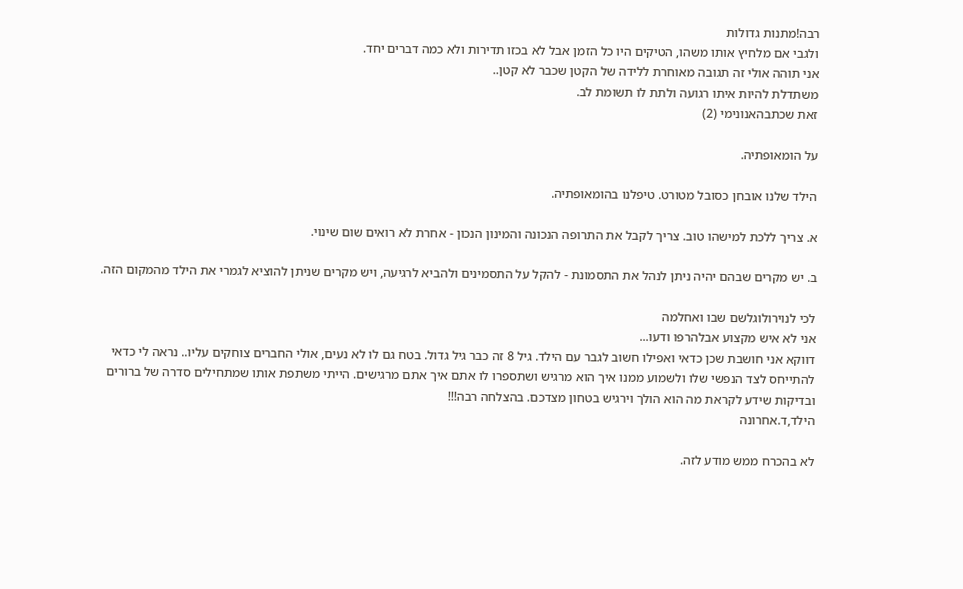רבה!מתנות גדולות
ולגבי אם מלחיץ אותו משהו, הטיקים היו כל הזמן אבל לא בכזו תדירות ולא כמה דברים יחד.
אני תוהה אולי זה תגובה מאוחרת ללידה של הקטן שכבר לא קטן..
משתדלת להיות איתו רגועה ולתת לו תשומת לב.
זאת שכתבהאנונימי (2)

על הומאופתיה.

הילד שלנו אובחן כסובל מטורט. טיפלנו בהומאופתיה.

א. צריך ללכת למישהו טוב. צריך לקבל את התרופה הנכונה והמינון הנכון - אחרת לא רואים שום שינוי.

ב. יש מקרים שבהם יהיה ניתן לנהל את התסמונת - להקל על התסמינים ולהביא לרגיעה, ויש מקרים שניתן להוציא לגמרי את הילד מהמקום הזה.

לכי לנוירולוגלשם שבו ואחלמה
אני לא איש מקצוע אבלהרפו ודעו...
דווקא אני חושבת שכן כדאי ואפילו חשוב לגבר עם הילד. גיל 8 זה כבר גיל גדול. בטח גם לו לא נעים, אולי החברים צוחקים עליו.. נראה לי כדאי להתייחס לצד הנפשי שלו ולשמוע ממנו איך הוא מרגיש ושתספרו לו אתם איך אתם מרגישים. הייתי משתפת אותו שמתחילים סדרה של ברורים ובדיקות שידע לקראת מה הוא הולך וירגיש בטחון מצדכם. בהצלחה רבה!!!
הילד,ד.אחרונה

לא בהכרח ממש מודע לזה.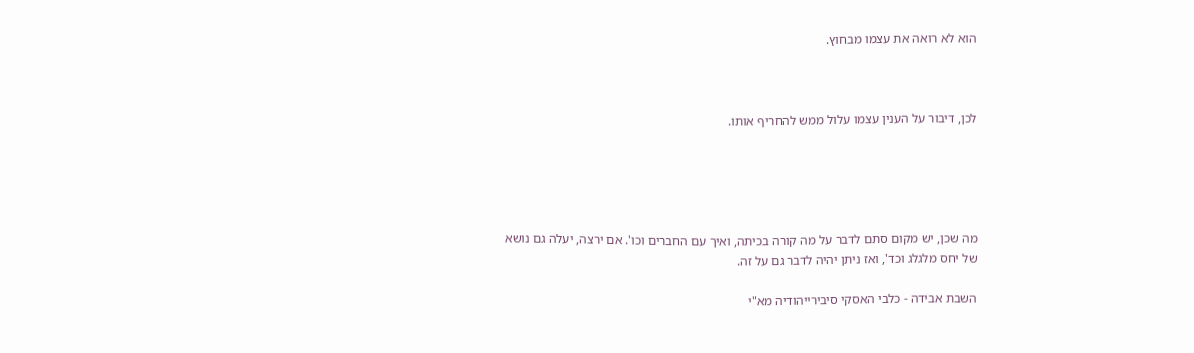הוא לא רואה את עצמו מבחוץ.



לכן, דיבור על הענין עצמו עלול ממש להחריף אותו.





מה שכן, יש מקום סתם לדבר על מה קורה בכיתה, ואיך עם החברים וכו'. אם ירצה, יעלה גם נושא של יחס מלגלג וכד', ואז ניתן יהיה לדבר גם על זה.

השבת אבידה - כלבי האסקי סיבירייהודיה מא"י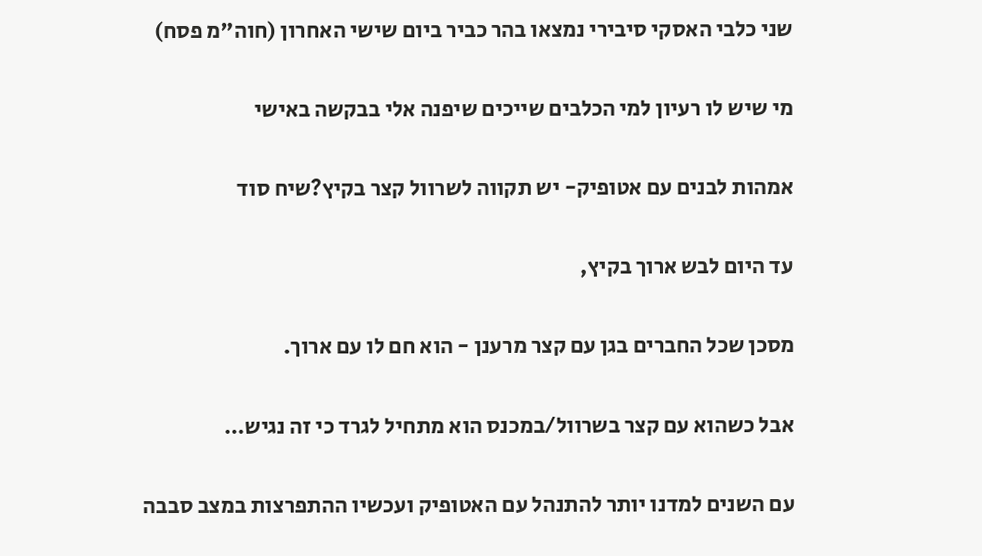שני כלבי האסקי סיבירי נמצאו בהר כביר ביום שישי האחרון (חוה"מ פסח)

מי שיש לו רעיון למי הכלבים שייכים שיפנה אלי בבקשה באישי

אמהות לבנים עם אטופיק- יש תקווה לשרוול קצר בקיץ?שיח סוד

עד היום לבש ארוך בקיץ,

מסכן שכל החברים בגן עם קצר מרענן - הוא חם לו עם ארוך.

אבל כשהוא עם קצר בשרוול/במכנס הוא מתחיל לגרד כי זה נגיש…

עם השנים למדנו יותר להתנהל עם האטופיק ועכשיו ההתפרצות במצב סבבה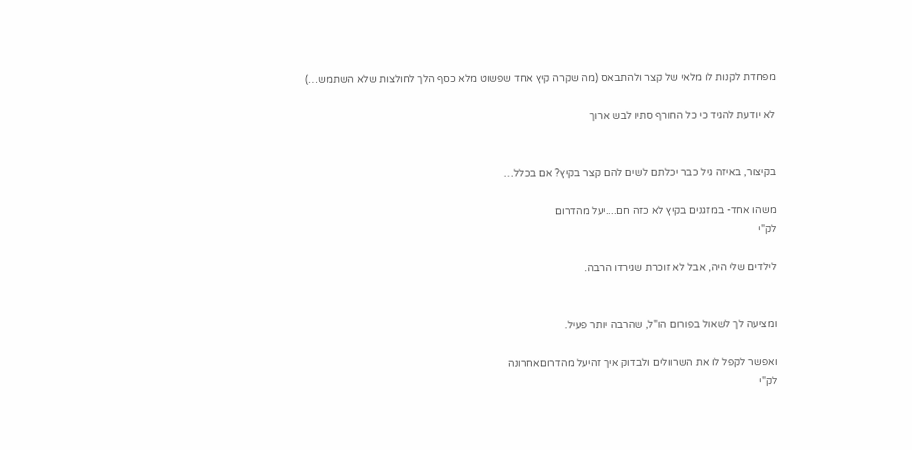מפחדת לקנות לו מלאי של קצר ולהתבאס (מה שקרה קיץ אחד שפשוט מלא כסף הלך לחולצות שלא השתמש…)

לא יודעת להגיד כי כל החורף סתיו לבש ארוך


בקיצור, באיזה גיל כבר יכלתם לשים להם קצר בקיץ? אם בכלל…

משהו אחד- במזגנים בקיץ לא כזה חם....יעל מהדרום
לק"י

לילדים שלי היה, אבל לא זוכרת שגירדו הרבה.


ומציעה לך לשאול בפורום הו"ל, שהרבה יותר פעיל.

ואפשר לקפל לו את השרוולים ולבדוק איך זהיעל מהדרוםאחרונה
לק"י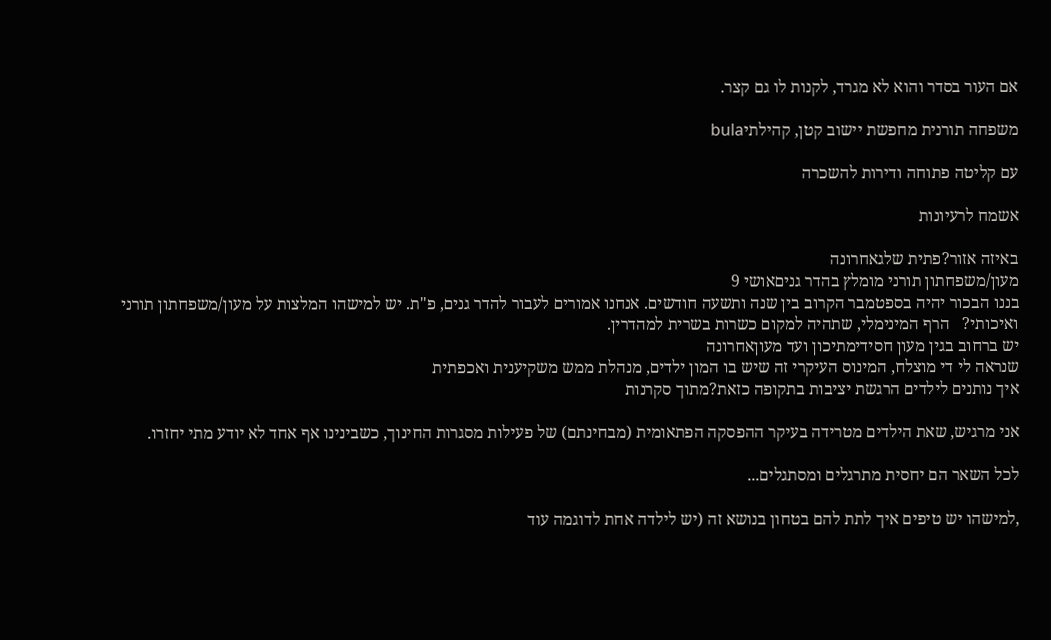אם העור בסדר והוא לא מגרד, לקנות לו גם קצר.

משפחה תורנית מחפשת יישוב קטן, קהילתיbula

עם קליטה פתוחה ודירות להשכרה

אשמח לרעיונות

באיזה אזור?פתית שלגאחרונה
מעון/משפחתון תורני מומלץ בהדר גניםאושי 9
בננו הבכור יהיה בספטמבר הקרוב בין שנה ותשעה חודשים. אנחנו אמורים לעבור להדר גנים, פ"ת. יש למישהו המלצות על מעון/משפחתון תורני ואיכותי?   הרף המינימלי, שתהיה למקום כשרות בשרית למהדרין.
יש ברחוב בגין מעון חסידימתיכון ועד מעוןאחרונה
שנראה לי די מוצלח, המינוס העיקרי זה שיש בו המון ילדים, מנהלת ממש משקיענית ואכפתית
איך נותנים לילדים הרגשת יציבות בתקופה כזאת?מתוך סקרנות

אני מרגיש, שאת הילדים מטרידה בעיקר ההפסקה הפתאומית (מבחינתם) של פעילות מסגרות החינוך, כשבינינו אף אחד לא יודע מתי יחזרו.

לכל השאר הם יחסית מתרגלים ומסתגלים...

,למישהו יש טיפים איך לתת להם בטחון בנושא זה (יש לילדה אחת לדוגמה עוד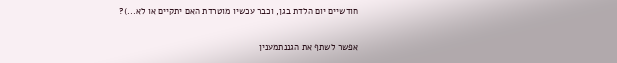חודשיים יום הלדת בגן, וכבר עכשיו מוטרדת האם יתקיים או לא...)?

אפשר לשתף את הגננתמענין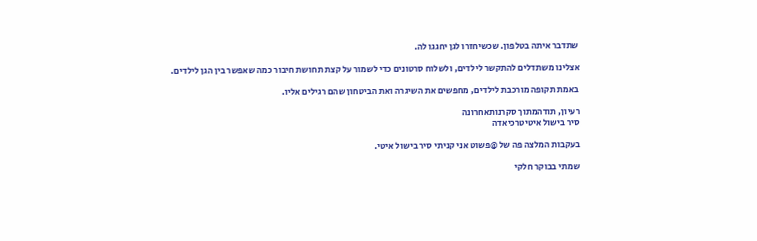שתדבר איתה בטלפון. שכשיחזרו לגן יחגגו לה.

אצלינו משתדלים להתקשר לילדים, ולשלוח סרטונים כדי לשמור על קצת תחושת חיבור כמה שאפשר בין הגן לילדים.

באמת תקופה מורכבת לילדים, מחפשים את השיגרה ואת הביטחון שהם רגילים אליו.

רעיון, תודהמתוך סקרנותאחרונה
סיר בישול איטיטרכיאדה

בעקבות המלצה פה של @פשוט אני קניתי סיר בישול איטי.

שמתי בבוקר חלקי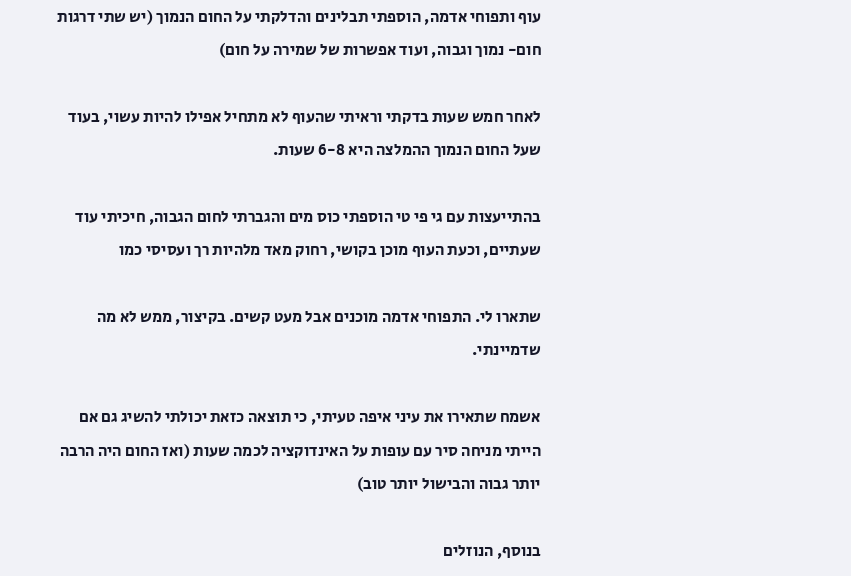עוף ותפוחי אדמה, הוספתי תבלינים והדלקתי על החום הנמוך (יש שתי דרגות חום- נמוך וגבוה, ועוד אפשרות של שמירה על חום)

לאחר חמש שעות בדקתי וראיתי שהעוף לא מתחיל אפילו להיות עשוי, בעוד שעל החום הנמוך ההמלצה היא 6-8 שעות.

בהתייעצות עם גי פי טי הוספתי כוס מים והגברתי לחום הגבוה, חיכיתי עוד שעתיים, וכעת העוף מוכן בקושי, רחוק מאד מלהיות רך ועסיסי כמו

שתארו לי. התפוחי אדמה מוכנים אבל מעט קשים. בקיצור, ממש לא מה שדמיינתי.

אשמח שתאירו את עיני איפה טעיתי, כי תוצאה כזאת יכולתי להשיג גם אם הייתי מניחה סיר עם עופות על האינדוקציה לכמה שעות (ואז החום היה הרבה יותר גבוה והבישול יותר טוב)

בנוסף, הנוזלים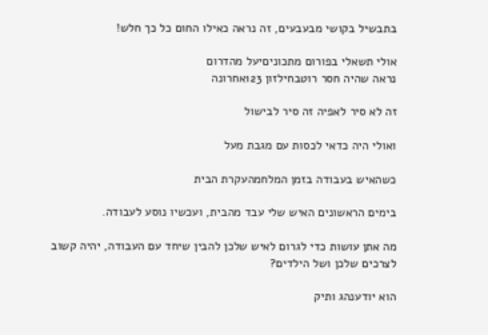בתבשיל בקושי מבעבעים, זה נראה כאילו החום כל כך חלש!

אולי תשאלי בפורום מתכוניםיעל מהדרום
נראה שהיה חסר רוטבחילזון 123אחרונה

זה לא סיר לאפיה זה סיר לבישול

ואולי היה כדאי לכסות עם מגבת מעל

כשהאיש בעבודה בזמן המלחמהעקרת הבית

בימים הראשונים האיש שלי עבד מהבית, ועכשיו נוסע לעבודה.

מה אתן עושות כדי לגרום לאיש שלכן להבין שיחד עם העבודה, יהיה קשוב לצרכים שלכן ושל הילדים?

הוא יודענהג ותיק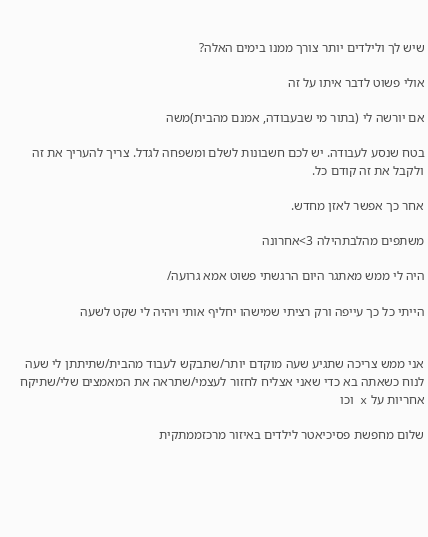שיש לך ולילדים יותר צורך ממנו בימים האלה?

אולי פשוט לדבר איתו על זה

אם יורשה לי (בתור מי שבעבודה, אמנם מהבית)משה

בטח שנסע לעבודה. יש לכם חשבונות לשלם ומשפחה לגדל. צריך להעריך את זה ולקבל את זה קודם כל.

אחר כך אפשר לאזן מחדש.

משתפים מהלבתהילה 3>אחרונה

היה לי ממש מאתגר היום הרגשתי פשוט אמא גרועה/

הייתי כל כך עייפה ורק רציתי שמישהו יחליף אותי ויהיה לי שקט לשעה


אני ממש צריכה שתגיע שעה מוקדם יותר/שתבקש לעבוד מהבית/שתיתתן לי שעה לנוח כשאתה בא כדי שאני אצליח לחזור לעצמי/שתראה את המאמצים שלי/שתיקח אחריות על x וכו

שלום מחפשת פסיכיאטר לילדים באיזור מרכזממתקית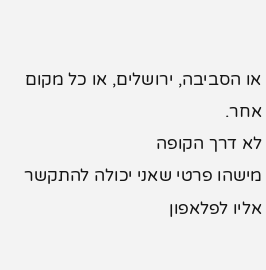או הסביבה, ירושלים, או כל מקום אחר.
לא דרך הקופה
מישהו פרטי שאני יכולה להתקשר אליו לפלאפון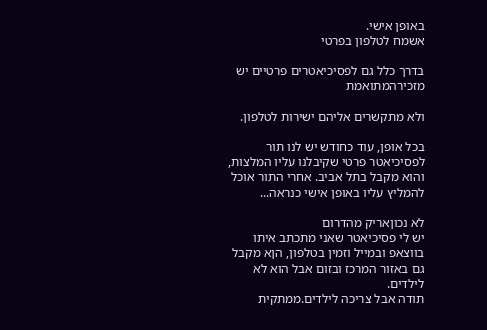באופן אישי.
אשמח לטלפון בפרטי

בדרך כלל גם לפסיכיאטרים פרטיים יש מזכירהמתואמת

ולא מתקשרים אליהם ישירות לטלפון.

בכל אופן, עוד כחודש יש לנו תור לפסיכיאטר פרטי שקיבלנו עליו המלצות, והוא מקבל בתל אביב. אחרי התור אוכל להמליץ עליו באופן אישי כנראה...

לא נכוןאריק מהדרום
יש לי פסיכיאטר שאני מתכתב איתו בווצאפ ובמייל וזמין בטלפון, הןא מקבל גם באזור המרכז ובזום אבל הוא לא לילדים.
תודה אבל צריכה לילדים.ממתקית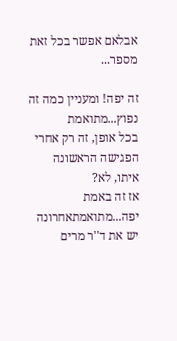אבלאם אפשר בכל זאת מספר...

זה יפה! ומעניין כמה זה נפוץ...מתואמת
בכל אופן, זה רק אחרי הפגישה הראשונה איתו, לא?
אז זה באמת יפה...מתואמתאחרונה
יש את ד''ר מרים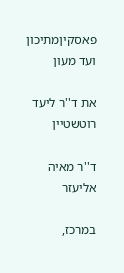פאסקיןמתיכון ועד מעון

את ד''ר ליעד רוטשטיין

ד''ר מאיה אליעזר

במרכז,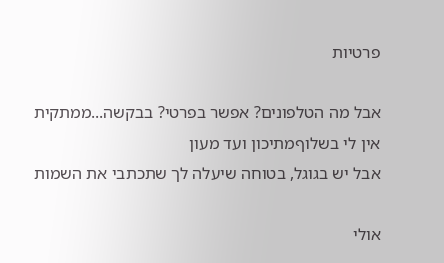פרטיות

אבל מה הטלפונים? אפשר בפרטי? בבקשה...ממתקית
אין לי בשלוףמתיכון ועד מעון
אבל יש בגוגל, בטוחה שיעלה לך שתכתבי את השמות

אולי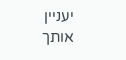יעניין אותך